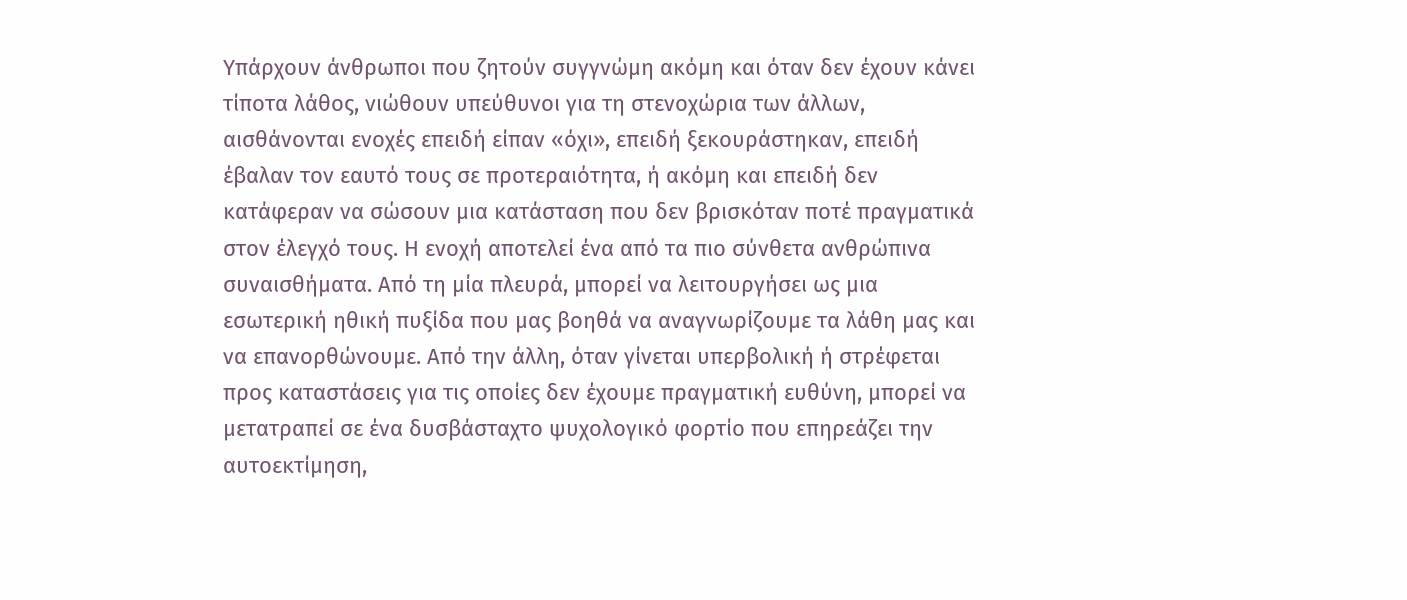Υπάρχουν άνθρωποι που ζητούν συγγνώμη ακόμη και όταν δεν έχουν κάνει τίποτα λάθος, νιώθουν υπεύθυνοι για τη στενοχώρια των άλλων, αισθάνονται ενοχές επειδή είπαν «όχι», επειδή ξεκουράστηκαν, επειδή έβαλαν τον εαυτό τους σε προτεραιότητα, ή ακόμη και επειδή δεν κατάφεραν να σώσουν μια κατάσταση που δεν βρισκόταν ποτέ πραγματικά στον έλεγχό τους. Η ενοχή αποτελεί ένα από τα πιο σύνθετα ανθρώπινα συναισθήματα. Από τη μία πλευρά, μπορεί να λειτουργήσει ως μια εσωτερική ηθική πυξίδα που μας βοηθά να αναγνωρίζουμε τα λάθη μας και να επανορθώνουμε. Από την άλλη, όταν γίνεται υπερβολική ή στρέφεται προς καταστάσεις για τις οποίες δεν έχουμε πραγματική ευθύνη, μπορεί να μετατραπεί σε ένα δυσβάσταχτο ψυχολογικό φορτίο που επηρεάζει την αυτοεκτίμηση,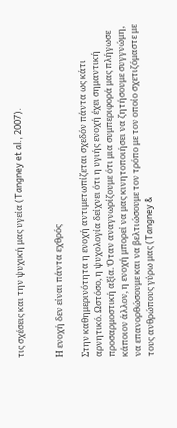τις σχέσεις και την ψυχική μας υγεία (Tangney et al., 2007).


Η ενοχή δεν είναι πάντα εχθρός

Στην καθημερινότητα η ενοχή αντιμετωπίζεται σχεδόν πάντα ως κάτι αρνητικό. Ωστόσο, η ψυχολογία δείχνει ότι η υγιής ενοχή έχει σημαντική προσαρμοστική αξία. Όταν αναγνωρίζουμε ότι μια συμπεριφορά μας πλήγωσε κάποιον άλλον, η ενοχή μπορεί να μας κινητοποιήσει να ζητήσουμε συγγνώμη, να επανορθώσουμε και να βελτιώσουμε τον τρόπο με τον οποίο σχετιζόμαστε με τους ανθρώπους γύρω μας (Tangney &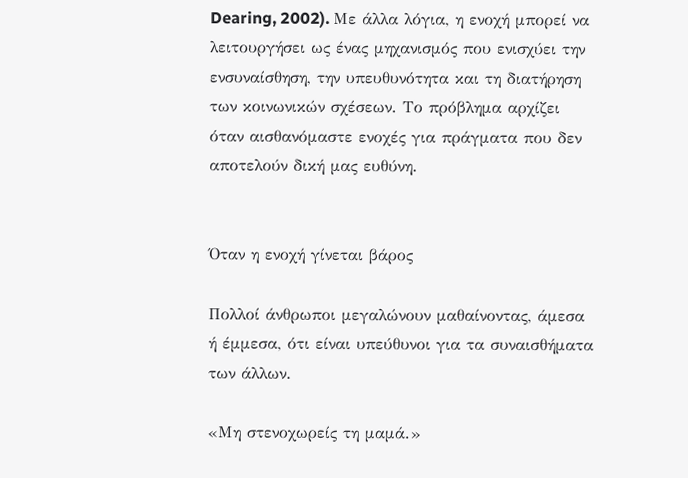Dearing, 2002). Με άλλα λόγια, η ενοχή μπορεί να λειτουργήσει ως ένας μηχανισμός που ενισχύει την ενσυναίσθηση, την υπευθυνότητα και τη διατήρηση των κοινωνικών σχέσεων. Το πρόβλημα αρχίζει όταν αισθανόμαστε ενοχές για πράγματα που δεν αποτελούν δική μας ευθύνη.


Όταν η ενοχή γίνεται βάρος

Πολλοί άνθρωποι μεγαλώνουν μαθαίνοντας, άμεσα ή έμμεσα, ότι είναι υπεύθυνοι για τα συναισθήματα των άλλων.

«Μη στενοχωρείς τη μαμά.»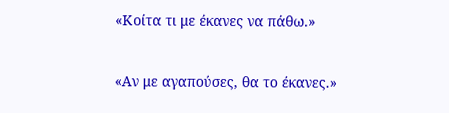«Κοίτα τι με έκανες να πάθω.»

«Αν με αγαπούσες, θα το έκανες.»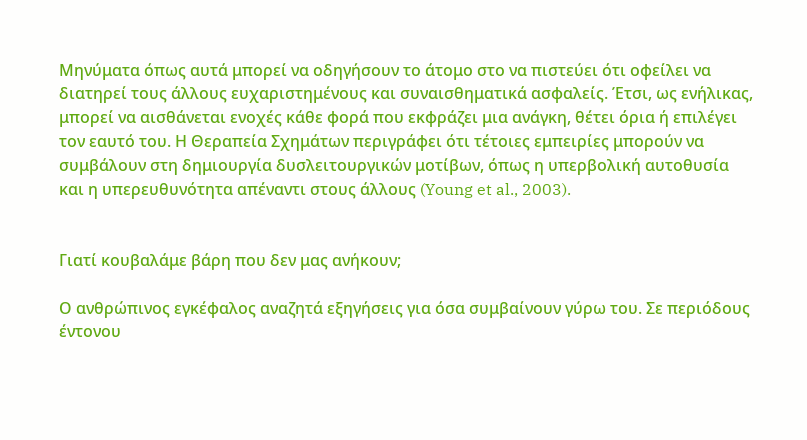Μηνύματα όπως αυτά μπορεί να οδηγήσουν το άτομο στο να πιστεύει ότι οφείλει να διατηρεί τους άλλους ευχαριστημένους και συναισθηματικά ασφαλείς. Έτσι, ως ενήλικας, μπορεί να αισθάνεται ενοχές κάθε φορά που εκφράζει μια ανάγκη, θέτει όρια ή επιλέγει τον εαυτό του. Η Θεραπεία Σχημάτων περιγράφει ότι τέτοιες εμπειρίες μπορούν να συμβάλουν στη δημιουργία δυσλειτουργικών μοτίβων, όπως η υπερβολική αυτοθυσία και η υπερευθυνότητα απέναντι στους άλλους (Young et al., 2003).


Γιατί κουβαλάμε βάρη που δεν μας ανήκουν;

Ο ανθρώπινος εγκέφαλος αναζητά εξηγήσεις για όσα συμβαίνουν γύρω του. Σε περιόδους έντονου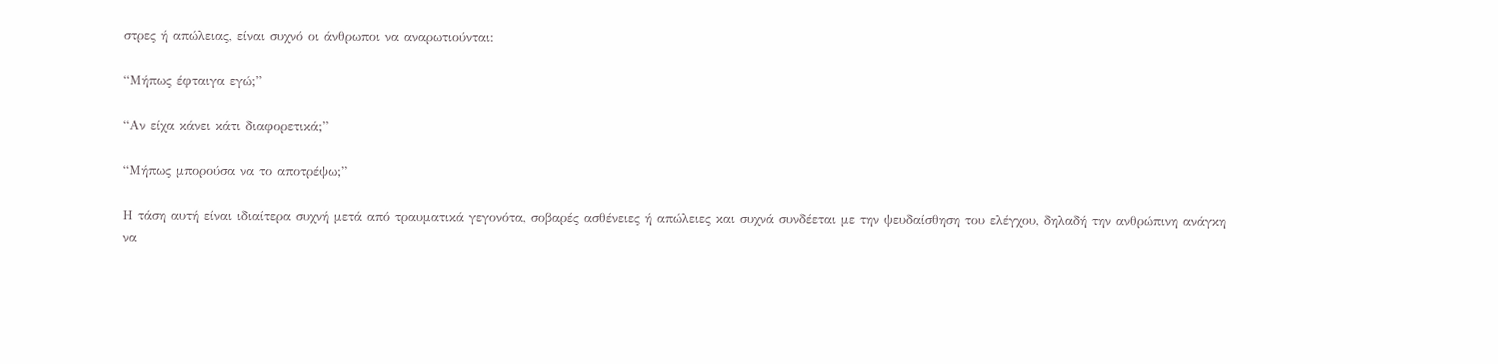στρες ή απώλειας, είναι συχνό οι άνθρωποι να αναρωτιούνται:

“Μήπως έφταιγα εγώ;”

“Αν είχα κάνει κάτι διαφορετικά;”

“Μήπως μπορούσα να το αποτρέψω;”

Η τάση αυτή είναι ιδιαίτερα συχνή μετά από τραυματικά γεγονότα, σοβαρές ασθένειες ή απώλειες και συχνά συνδέεται με την ψευδαίσθηση του ελέγχου, δηλαδή την ανθρώπινη ανάγκη να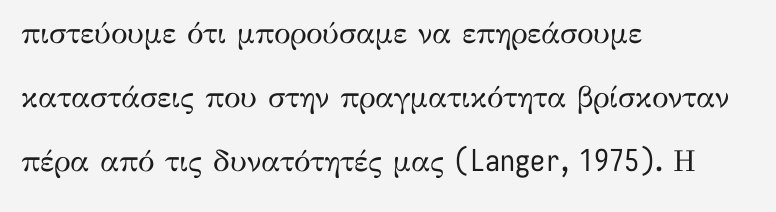πιστεύουμε ότι μπορούσαμε να επηρεάσουμε καταστάσεις που στην πραγματικότητα βρίσκονταν πέρα από τις δυνατότητές μας (Langer, 1975). Η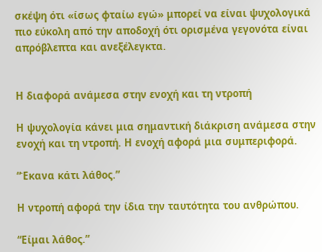σκέψη ότι «ίσως φταίω εγώ» μπορεί να είναι ψυχολογικά πιο εύκολη από την αποδοχή ότι ορισμένα γεγονότα είναι απρόβλεπτα και ανεξέλεγκτα.


Η διαφορά ανάμεσα στην ενοχή και τη ντροπή

Η ψυχολογία κάνει μια σημαντική διάκριση ανάμεσα στην ενοχή και τη ντροπή. Η ενοχή αφορά μια συμπεριφορά.

“Έκανα κάτι λάθος.”

Η ντροπή αφορά την ίδια την ταυτότητα του ανθρώπου.

“Είμαι λάθος.”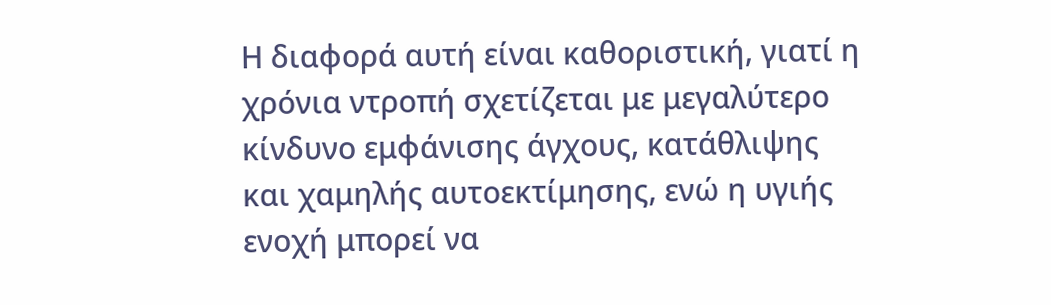Η διαφορά αυτή είναι καθοριστική, γιατί η χρόνια ντροπή σχετίζεται με μεγαλύτερο κίνδυνο εμφάνισης άγχους, κατάθλιψης και χαμηλής αυτοεκτίμησης, ενώ η υγιής ενοχή μπορεί να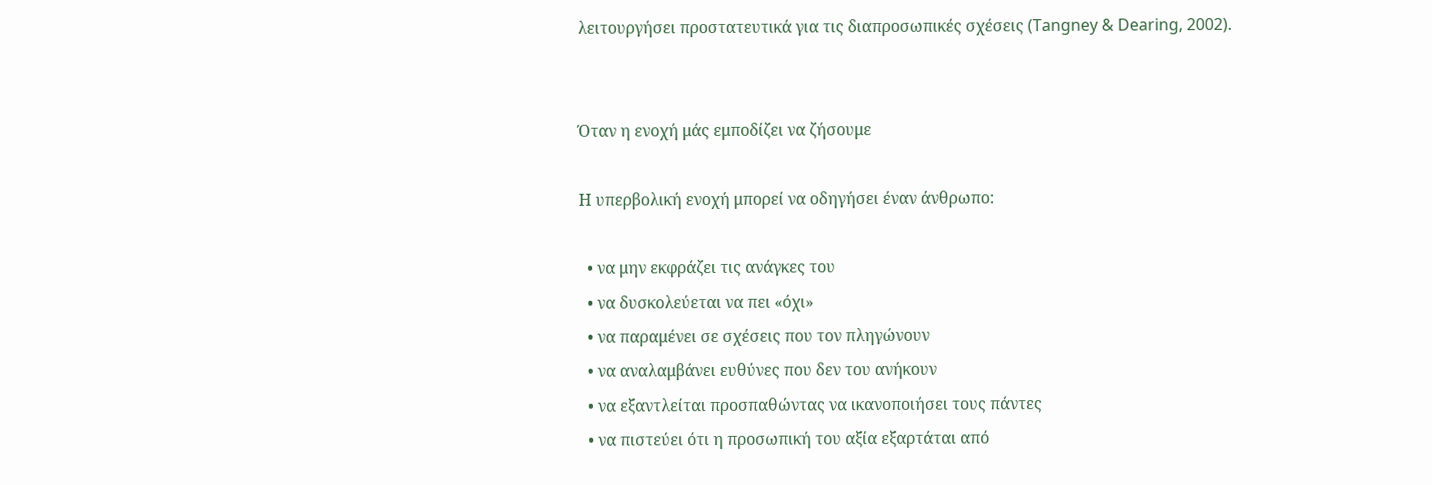λειτουργήσει προστατευτικά για τις διαπροσωπικές σχέσεις (Tangney & Dearing, 2002).


Όταν η ενοχή μάς εμποδίζει να ζήσουμε

Η υπερβολική ενοχή μπορεί να οδηγήσει έναν άνθρωπο:

  • να μην εκφράζει τις ανάγκες του
  • να δυσκολεύεται να πει «όχι»
  • να παραμένει σε σχέσεις που τον πληγώνουν
  • να αναλαμβάνει ευθύνες που δεν του ανήκουν
  • να εξαντλείται προσπαθώντας να ικανοποιήσει τους πάντες
  • να πιστεύει ότι η προσωπική του αξία εξαρτάται από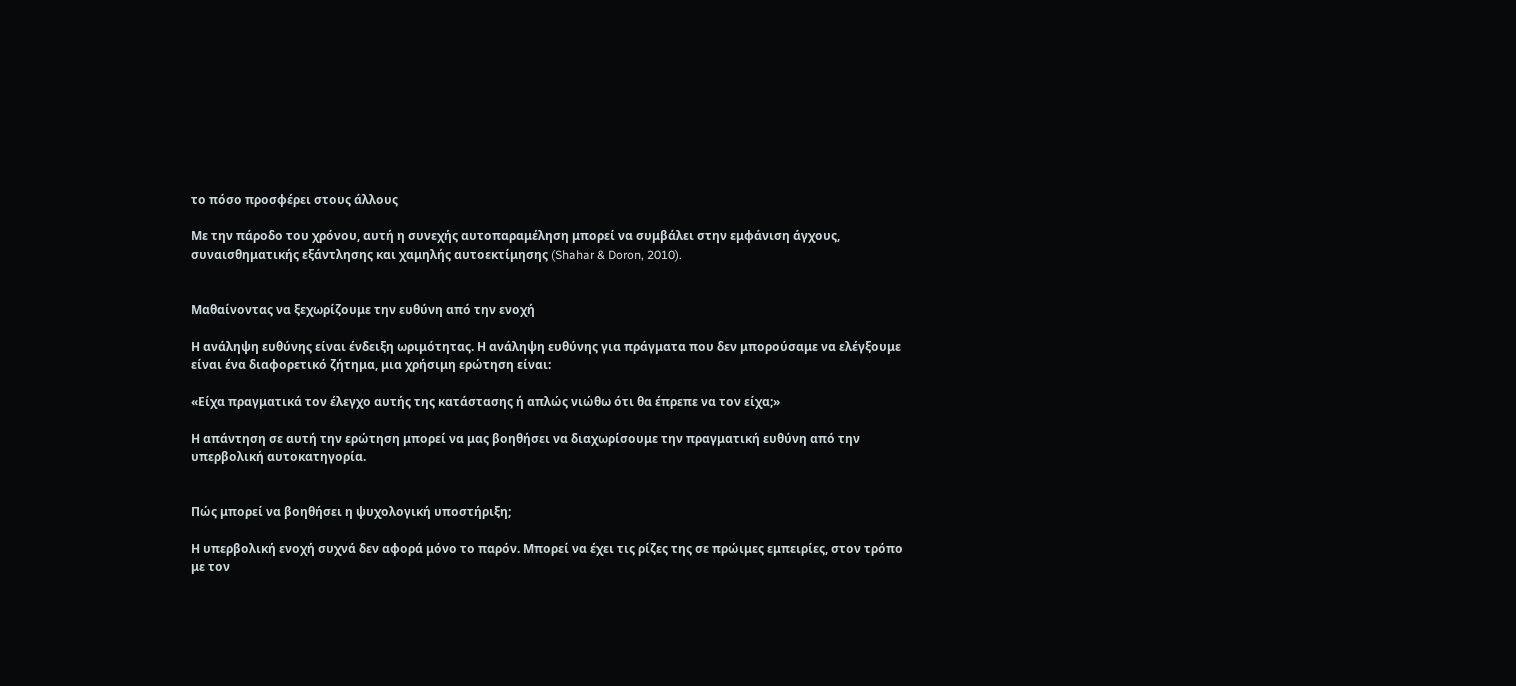το πόσο προσφέρει στους άλλους

Με την πάροδο του χρόνου, αυτή η συνεχής αυτοπαραμέληση μπορεί να συμβάλει στην εμφάνιση άγχους, συναισθηματικής εξάντλησης και χαμηλής αυτοεκτίμησης (Shahar & Doron, 2010).


Μαθαίνοντας να ξεχωρίζουμε την ευθύνη από την ενοχή

Η ανάληψη ευθύνης είναι ένδειξη ωριμότητας. Η ανάληψη ευθύνης για πράγματα που δεν μπορούσαμε να ελέγξουμε είναι ένα διαφορετικό ζήτημα, μια χρήσιμη ερώτηση είναι:

«Είχα πραγματικά τον έλεγχο αυτής της κατάστασης ή απλώς νιώθω ότι θα έπρεπε να τον είχα;»

Η απάντηση σε αυτή την ερώτηση μπορεί να μας βοηθήσει να διαχωρίσουμε την πραγματική ευθύνη από την υπερβολική αυτοκατηγορία.


Πώς μπορεί να βοηθήσει η ψυχολογική υποστήριξη;

Η υπερβολική ενοχή συχνά δεν αφορά μόνο το παρόν. Μπορεί να έχει τις ρίζες της σε πρώιμες εμπειρίες, στον τρόπο με τον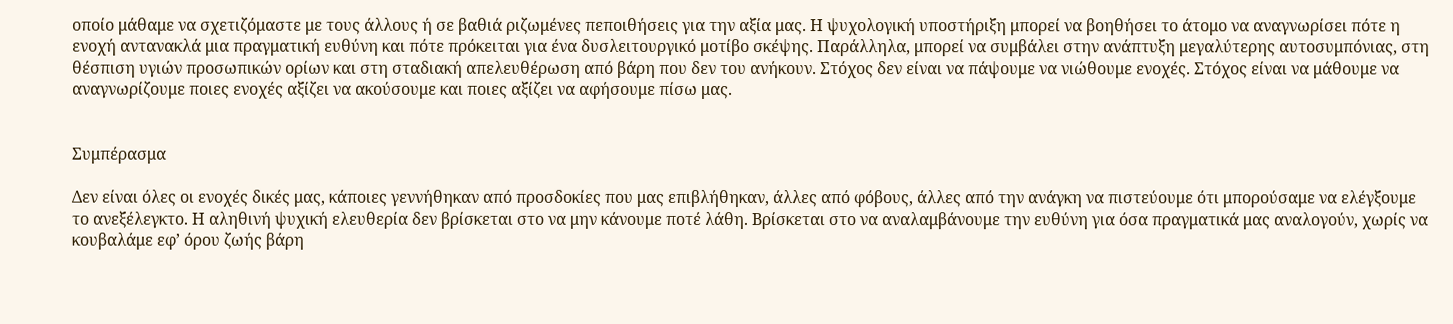οποίο μάθαμε να σχετιζόμαστε με τους άλλους ή σε βαθιά ριζωμένες πεποιθήσεις για την αξία μας. Η ψυχολογική υποστήριξη μπορεί να βοηθήσει το άτομο να αναγνωρίσει πότε η ενοχή αντανακλά μια πραγματική ευθύνη και πότε πρόκειται για ένα δυσλειτουργικό μοτίβο σκέψης. Παράλληλα, μπορεί να συμβάλει στην ανάπτυξη μεγαλύτερης αυτοσυμπόνιας, στη θέσπιση υγιών προσωπικών ορίων και στη σταδιακή απελευθέρωση από βάρη που δεν του ανήκουν. Στόχος δεν είναι να πάψουμε να νιώθουμε ενοχές. Στόχος είναι να μάθουμε να αναγνωρίζουμε ποιες ενοχές αξίζει να ακούσουμε και ποιες αξίζει να αφήσουμε πίσω μας.


Συμπέρασμα

Δεν είναι όλες οι ενοχές δικές μας, κάποιες γεννήθηκαν από προσδοκίες που μας επιβλήθηκαν, άλλες από φόβους, άλλες από την ανάγκη να πιστεύουμε ότι μπορούσαμε να ελέγξουμε το ανεξέλεγκτο. Η αληθινή ψυχική ελευθερία δεν βρίσκεται στο να μην κάνουμε ποτέ λάθη. Βρίσκεται στο να αναλαμβάνουμε την ευθύνη για όσα πραγματικά μας αναλογούν, χωρίς να κουβαλάμε εφ’ όρου ζωής βάρη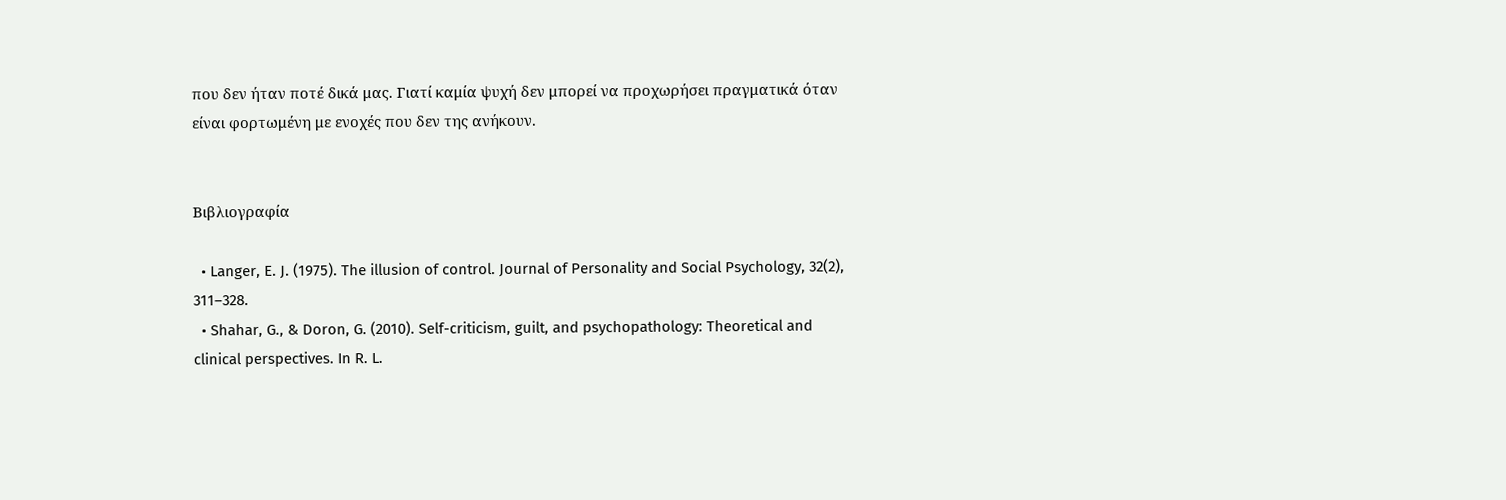που δεν ήταν ποτέ δικά μας. Γιατί καμία ψυχή δεν μπορεί να προχωρήσει πραγματικά όταν είναι φορτωμένη με ενοχές που δεν της ανήκουν.


Βιβλιογραφία

  • Langer, E. J. (1975). The illusion of control. Journal of Personality and Social Psychology, 32(2), 311–328.
  • Shahar, G., & Doron, G. (2010). Self-criticism, guilt, and psychopathology: Theoretical and clinical perspectives. In R. L.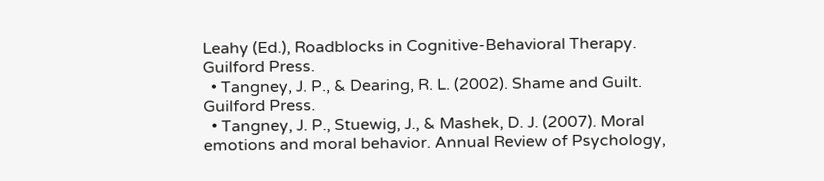Leahy (Ed.), Roadblocks in Cognitive-Behavioral Therapy. Guilford Press.
  • Tangney, J. P., & Dearing, R. L. (2002). Shame and Guilt. Guilford Press.
  • Tangney, J. P., Stuewig, J., & Mashek, D. J. (2007). Moral emotions and moral behavior. Annual Review of Psychology,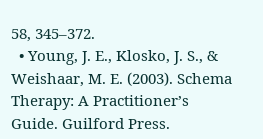58, 345–372.
  • Young, J. E., Klosko, J. S., & Weishaar, M. E. (2003). Schema Therapy: A Practitioner’s Guide. Guilford Press.